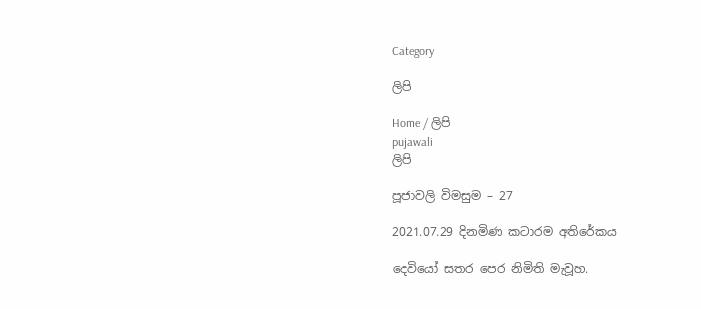Category

ලිපි

Home / ලිපි
pujawali
ලිපි

පූජාවලි විමසුම – 27

2021.07.29 දිනමිණ කටාරම අතිරේකය

දෙවියෝ සතර පෙර නිමිති මැවූහ.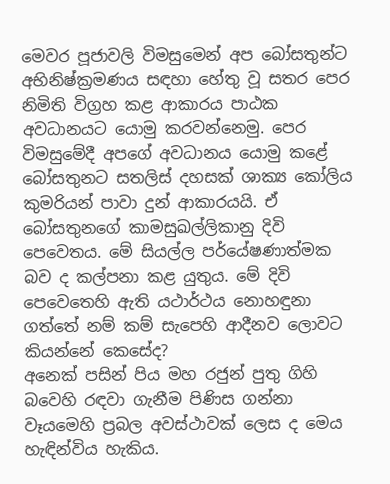මෙවර පූජාවලි විමසුමෙන් අප බෝසතුන්ට අභිනිෂ්ක්‍රමණය සඳහා හේතු වූ සතර පෙර නිමිති විග්‍රහ කළ ආකාරය පාඨක අවධානයට යොමු කරවන්නෙමු. පෙර විමසුමේදී අපගේ අවධානය යොමු කළේ බෝසතුනට සතලිස් දහසක් ශාක්‍ය කෝලිය කුමරියන් පාවා දුන් ආකාරයයි. ඒ බෝසතුනගේ කාමසුඛල්ලිකානු දිවි පෙවෙතය. මේ සියල්ල පර්යේෂණාත්මක බව ද කල්පනා කළ යුතුය. මේ දිවි පෙවෙතෙහි ඇති යථාර්ථය නොහඳුනා ගත්තේ නම් කම් සැපෙහි ආදීනව ලොවට කියන්නේ කෙසේද?
අනෙක් පසින් පිය මහ රජුන් පුතු ගිහි බවෙහි රඳවා ගැනීම පිණිස ගන්නා වෑයමෙහි ප්‍රබල අවස්ථාවක් ලෙස ද මෙය හැඳින්විය හැකිය.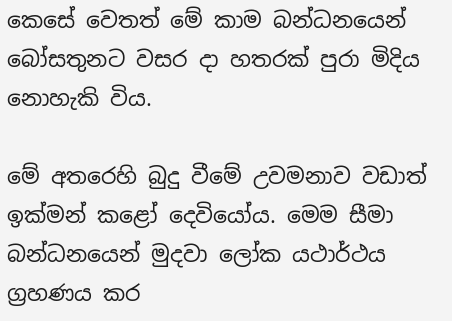කෙසේ වෙතත් මේ කාම බන්ධනයෙන් බෝසතුනට වසර දා හතරක් පුරා මිදිය නොහැකි විය.

මේ අතරෙහි බුදු වීමේ උවමනාව වඩාත් ඉක්මන් කළෝ දෙවියෝය. මෙම සීමා බන්ධනයෙන් මුදවා ලෝක යථාර්ථය ග්‍රහණය කර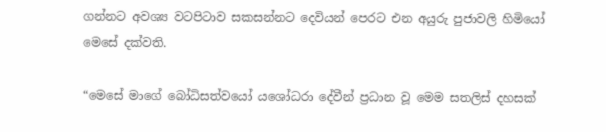ගන්නට අවශ්‍ය වටපිටාව සකසන්නට දෙවියන් පෙරට එන අයුරු පුජාවලි හිමියෝ මෙසේ දක්වති.

“මෙසේ මාගේ බෝධිසත්වයෝ යශෝධරා දේවීන් ප්‍රධාන වූ මෙම සතලිස් දහසක්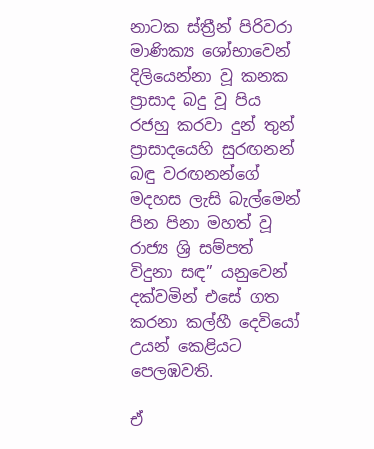නාටක ස්ත්‍රීන් පිරිවරා මාණික්‍ය ශෝභාවෙන් දිලියෙන්නා වූ කනක ප්‍රාසාද බදු වූ පිය රජහු කරවා දුන් තුන් ප්‍රාසාදයෙහි සුරඟනන් බඳු වරඟනන්ගේ මදහස ලැසි බැල්මෙන් පින පිනා මහත් වූ රාජ්‍ය ශ්‍රි සම්පත් විදුනා සඳ” යනුවෙන් දක්වමින් එසේ ගත කරනා කල්හී දෙවියෝ උයන් කෙළියට පෙලඹවති.

ඒ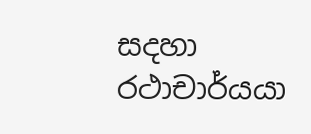සදහා රථාචාර්යයා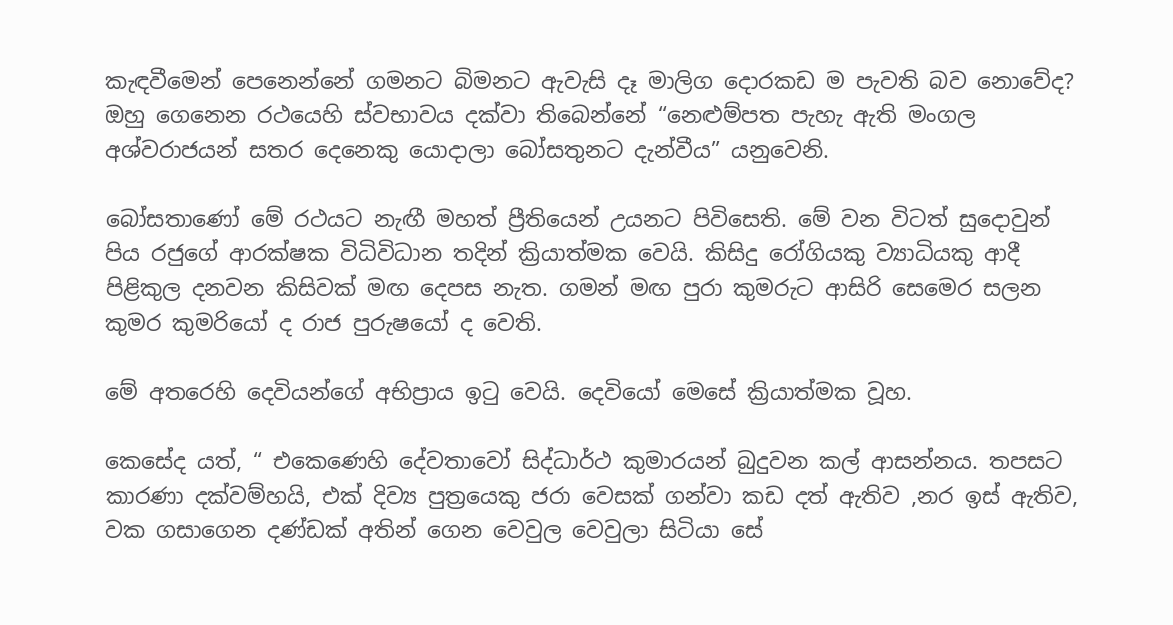කැඳවීමෙන් පෙනෙන්නේ ගමනට බිමනට ඇවැසි දෑ මාලිග දොරකඩ ම පැවති බව නොවේද? ඔහු ගෙනෙන රථයෙහි ස්වභාවය දක්වා තිබෙන්නේ “නෙළුම්පත පැහැ ඇති මංගල අශ්වරාජයන් සතර දෙනෙකු යොදාලා බෝසතුනට දැන්වීය” යනුවෙනි.

බෝසතාණෝ මේ රථයට නැඟී මහත් ප්‍රීතියෙන් උයනට පිවිසෙති. මේ වන විටත් සුදොවුන් පිය රජුගේ ආරක්ෂක විධිවිධාන තදින් ක්‍රියාත්මක වෙයි. කිසිදු රෝගියකු ව්‍යාධියකු ආදී පිළිකුල දනවන කිසිවක් මඟ දෙපස නැත. ගමන් මඟ පුරා කුමරුට ආසිරි සෙමෙර සලන කුමර කුමරියෝ ද රාජ පුරුෂයෝ ද වෙති.

මේ අතරෙහි දෙවියන්ගේ අභිප්‍රාය ඉටු වෙයි. දෙවියෝ මෙසේ ක්‍රියාත්මක වූහ.

කෙසේද යත්, “ එකෙණෙහි දේවතාවෝ සිද්ධාර්ථ කුමාරයන් බුදුවන කල් ආසන්නය. තපසට කාරණා දක්වම්හයි, එක් දිව්‍ය පුත්‍රයෙකු ජරා වෙසක් ගන්වා කඩ දත් ඇතිව ,නර ඉස් ඇතිව, වක ගසාගෙන දණ්ඩක් අතින් ගෙන වෙවුල වෙවුලා සිටියා සේ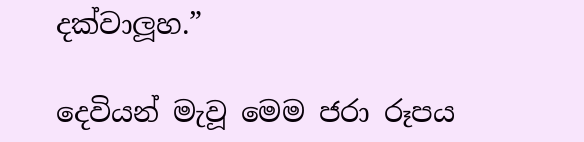දක්වාලූහ.”

දෙවියන් මැවූ මෙම ජරා රූපය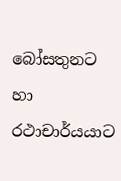බෝසතුනට හා රථාචාර්යයාට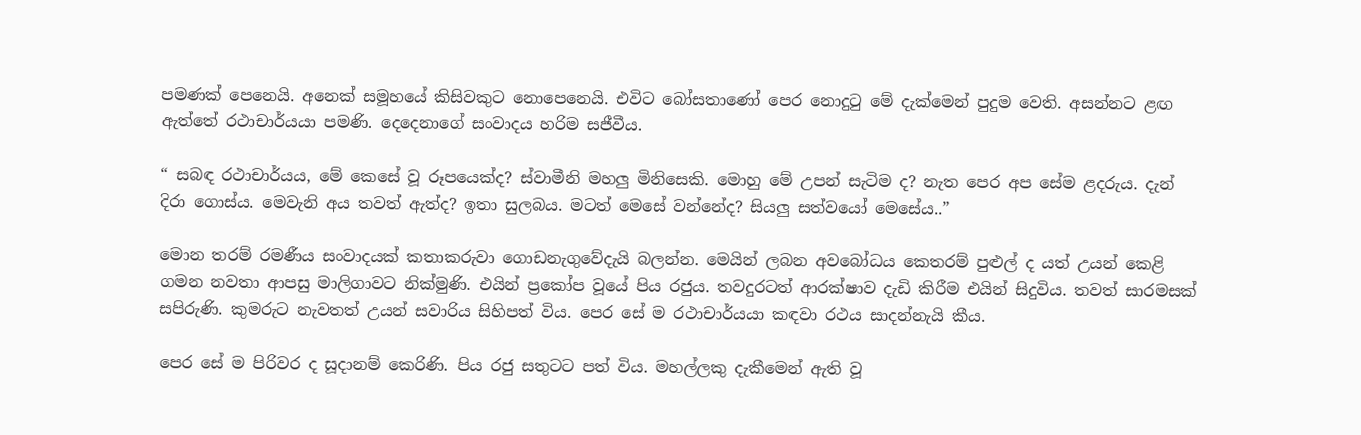පමණක් පෙනෙයි. අනෙක් සමූහයේ කිසිවකුට නොපෙනෙයි. එවිට බෝසතාණෝ පෙර නොදුටු මේ දැක්මෙන් පුදුම වෙති. අසන්නට ළඟ ඇත්තේ රථාචාර්යයා පමණි. දෙදෙනාගේ සංවාදය හරිම සජීවීය.

“ සබඳ රථාචාර්යය, මේ කෙසේ වූ රූපයෙක්ද? ස්වාමීනි මහලු මිනිසෙකි. මොහු මේ උපන් සැටිම ද? නැත පෙර අප සේම ළදරුය. දැන් දිරා ගොස්ය. මෙවැනි අය තවත් ඇත්ද? ඉතා සුලබය. මටත් මෙසේ වන්නේද? සියලු සත්වයෝ මෙසේය..”

මොන තරම් රමණීය සංවාදයක් කතාකරුවා ගොඩනැගුවේදැයි බලන්න. මෙයින් ලබන අවබෝධය කෙතරම් පුළුල් ද යත් උයන් කෙළි ගමන නවතා ආපසු මාලිගාවට නික්මුණි. එයින් ප්‍රකෝප වූයේ පිය රජුය. තවදුරටත් ආරක්ෂාව දැඩි කිරීම එයින් සිදුවිය. තවත් සාරමසක් සපිරුණි. කුමරුට නැවතත් උයන් සවාරිය සිහිපත් විය. පෙර සේ ම රථාචාර්යයා කඳවා රථය සාදන්නැයි කීය.

පෙර සේ ම පිරිවර ද සූදානම් කෙරිණි. පිය රජු සතුටට පත් විය. මහල්ලකු දැකීමෙන් ඇති වූ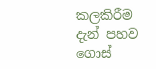කලකිරීම දැන් පහව ගොස්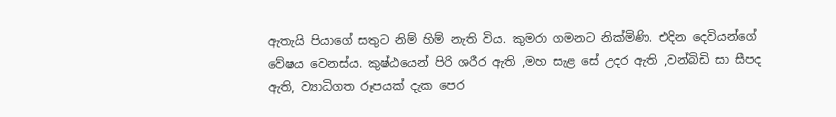ඇතැයි පියාගේ සතුට නිම් හිම් නැති විය. කුමරා ගමනට නික්මිණි. එදින දෙවියන්ගේ වේෂය වෙනස්ය. කුෂ්ඨයෙන් පිරි ශරීර ඇති ,මහ සැළ සේ උදර ඇති ,වන්බිඩි සා සීපද ඇති, ව්‍යාධිගත රූපයක් දැක පෙර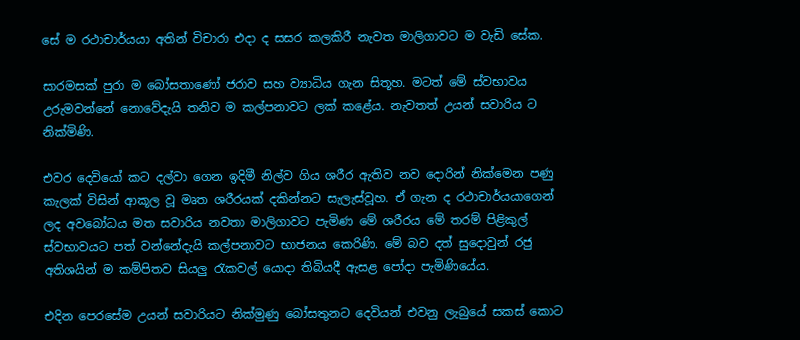සේ ම රථාචාර්යයා අතින් විචාරා එදා ද සසර කලකිරී නැවත මාලිගාවට ම වැඩි සේක.

සාරමසක් පුරා ම බෝසතාණෝ ජරාව සහ ව්‍යාධිය ගැන සිතූහ. මටත් මේ ස්වභාවය උරුමවන්නේ නොවේදැයි තනිව ම කල්පනාවට ලක් කළේය. නැවතත් උයන් සවාරිය ට නික්මිණි.

එවර දෙවියෝ කට දල්වා ගෙන ඉදිමී නිල්ව ගිය ශරීර ඇතිව නව දොරින් නික්මෙන පණු කැලක් විසින් ආකූල වූ මෘත ශරීරයක් දකින්නට සැලැස්වූහ. ඒ ගැන ද රථාචාර්යයාගෙන් ලද අවබෝධය මත සවාරිය නවතා මාලිගාවට පැමිණ මේ ශරීරය මේ තරම් පිළිකුල් ස්වභාවයට පත් වන්නේදැයි කල්පනාවට භාජනය කෙරිණි. මේ බව දත් සුදොවුන් රජු අතිශයින් ම කම්පිතව සියලු රැකවල් යොදා තිබියදී ඇසළ පෝදා පැමිණියේය.

එදින පෙරසේම උයන් සවාරියට නික්මුණු බෝසතුනට දෙවියන් එවනු ලැබුයේ සකස් කොට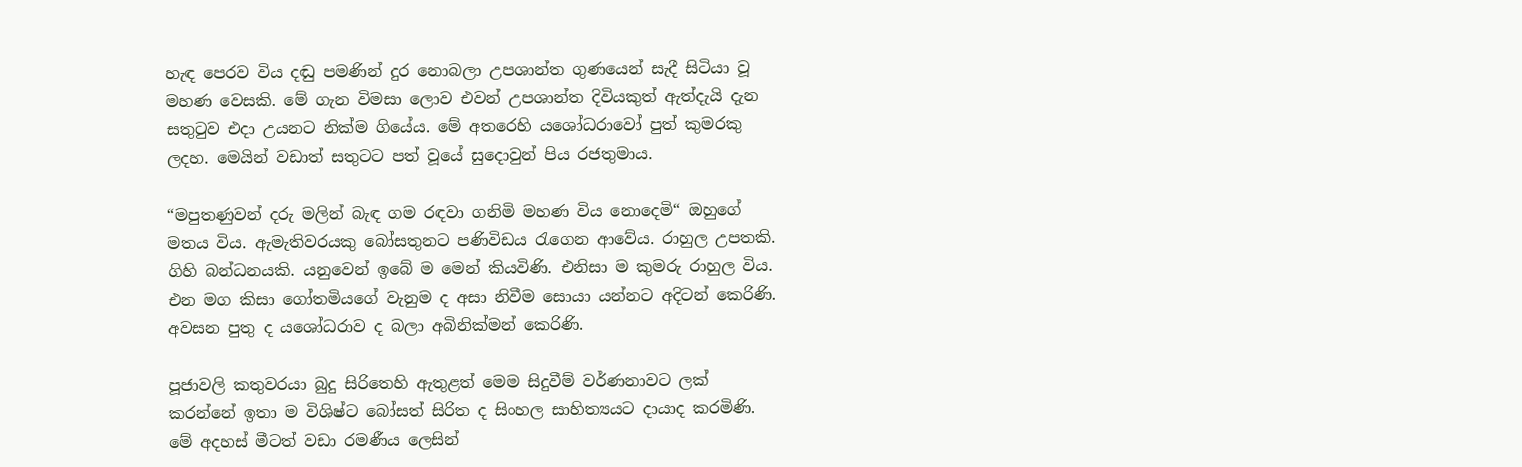හැඳ පෙරව විය දඬු පමණින් දුර නොබලා උපශාන්ත ගුණයෙන් සැදී සිටියා වූ මහණ වෙසකි. මේ ගැන විමසා ලොව එවන් උපශාන්ත දිවියකුත් ඇත්දැයි දැන සතුටුව එදා උයනට නික්ම ගියේය. මේ අතරෙහි ය‍ශෝධරාවෝ පුත් කුමරකු ලදහ. මෙයින් වඩාත් සතුටට පත් වූයේ සුදොවුන් පිය රජතුමාය.

“මපුතණුවන් දරු මලින් බැඳ ගම රඳවා ගනිමි මහණ විය නොදෙමි“ ඔහුගේ මතය විය. ඇමැතිවරයකු බෝසතුනට පණිවිඩය රැගෙන ආවේය. රාහුල උපතකි. ගිහි බන්ධනයකි. යනුවෙන් ඉබේ ම මෙන් කියවිණි. එනිසා ම කුමරු රාහුල විය. එන මග කිසා ගෝතමියගේ වැනුම ද අසා නිවීම සොයා යන්නට අදිටන් කෙරිණි.
අවසන පුතු ද යශෝධරාව ද බලා අබිනික්මන් කෙරිණි.

පූජාවලි කතුවරයා බුදු සිරිතෙහි ඇතුළත් මෙම සිදුවීම් වර්ණනාවට ලක් කරන්නේ ඉතා ම විශිෂ්ට බෝසත් සිරිත ද සිංහල සාහිත්‍යයට දායාද කරමිණි. මේ අදහස් මීටත් වඩා රමණීය ලෙසින්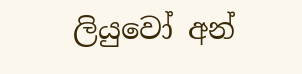ලියුවෝ අන්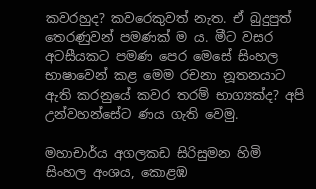කවරහුද? කවරෙකුවත් නැත. ඒ බුදුපුත් තෙරණුවන් පමණක් ම ය. මීට වසර අටසීයකට පමණ පෙර මෙසේ සිංහල භාෂාවෙන් කළ මෙම රචනා නූතනයාට ඇති කරනුයේ කවර තරම් භාග්‍යක්ද? අපි උන්වහන්සේට ණය ගැති වෙමු.

මහාචාර්ය අගලකඩ සිරිසුමන හිමි
සිංහල අංශය, කොළඹ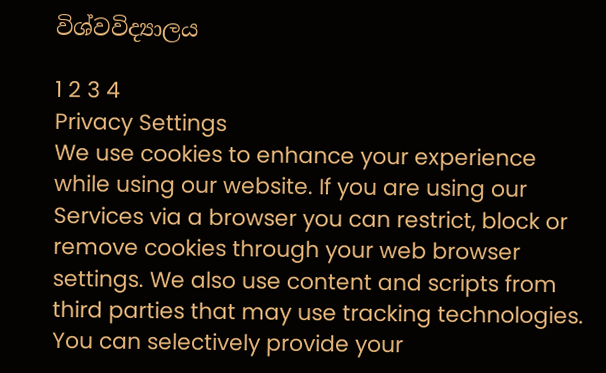විශ්වවිද්‍යාලය

1 2 3 4
Privacy Settings
We use cookies to enhance your experience while using our website. If you are using our Services via a browser you can restrict, block or remove cookies through your web browser settings. We also use content and scripts from third parties that may use tracking technologies. You can selectively provide your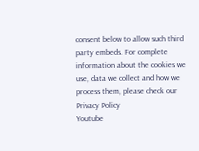consent below to allow such third party embeds. For complete information about the cookies we use, data we collect and how we process them, please check our Privacy Policy
Youtube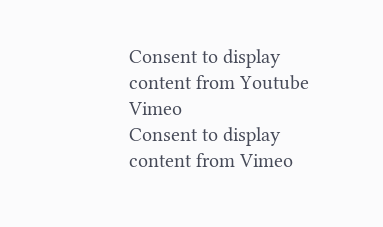Consent to display content from Youtube
Vimeo
Consent to display content from Vimeo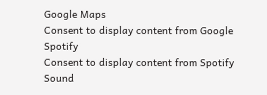Google Maps
Consent to display content from Google
Spotify
Consent to display content from Spotify
Sound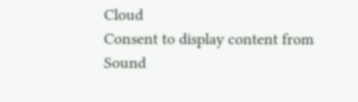Cloud
Consent to display content from Sound